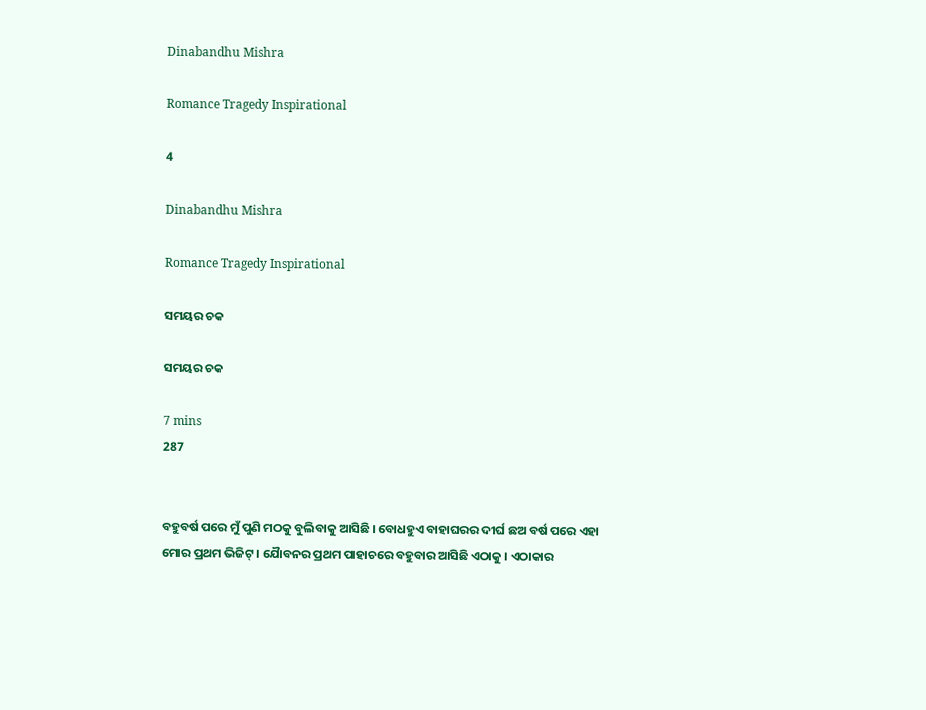Dinabandhu Mishra

Romance Tragedy Inspirational

4

Dinabandhu Mishra

Romance Tragedy Inspirational

ସମୟର ଚକ

ସମୟର ଚକ

7 mins
287


ବହୁବର୍ଷ ପରେ ମୁଁ ପୁଣି ମଠକୁ ବୁଲିବାକୁ ଆସିଛି । ବୋଧହୁଏ ବାହାଘରର ଦୀର୍ଘ ଛଅ ବର୍ଷ ପରେ ଏହା ମୋର ପ୍ରଥମ ଭିଜିଟ୍ । ଯୈାବନର ପ୍ରଥମ ପାହାଚରେ ବହୁବାର ଆସିଛି ଏଠାକୁ । ଏଠାକାର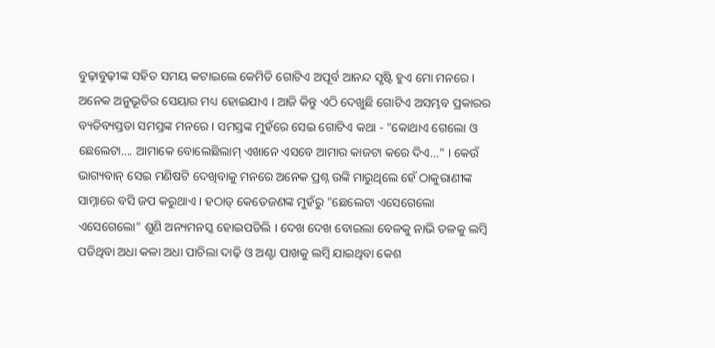ବୁଢ଼ାବୁଢ଼ୀଙ୍କ ସହିତ ସମୟ କଟାଇଲେ କେମିତି ଗୋଟିଏ ଅପୂର୍ବ ଆନନ୍ଦ ସୃଷ୍ଟି ହୁଏ ମୋ ମନରେ । ଅନେକ ଅନୁଭୂତିର ସେୟାର ମଧ୍ୟ ହୋଇଯାଏ । ଆଜି କିନ୍ତୁ ଏଠି ଦେଖୁଛି ଗୋଟିଏ ଅସମ୍ଭବ ପ୍ରକାରର ବ୍ୟତିବ୍ୟସ୍ତତା ସମସ୍ତଙ୍କ ମନରେ । ସମସ୍ତଙ୍କ ମୁହଁରେ ସେଇ ଗୋଟିଏ କଥା - "କୋଥାଏ ଗେଲୋ ଓ ଛେଲେଟା.... ଆମାକେ ବୋଲେଛିଲାମ୍ ଏଖାନେ ଏସବେ ଆମାର କାଜଟା କରେ ଦିଏ..." । କେଉଁ ଭାଗ୍ୟବାନ୍ ସେଇ ମଣିଷଟି ଦେଖିବାକୁ ମନରେ ଅନେକ ପ୍ରଶ୍ନ ଉଙ୍କି ମାରୁଥିଲେ ହେଁ ଠାକୁରାଣୀଙ୍କ ସାମ୍ନାରେ ବସି ଜପ କରୁଥାଏ । ହଠାତ୍ କେତେଜଣଙ୍କ ମୁହଁରୁ "ଛେଲେଟା ଏସେଗେଲୋ ଏସେଗେଲୋ" ଶୁଣି ଅନ୍ୟମନସ୍କ ହୋଇପଡିଲି । ଦେଖ ଦେଖ ବୋଇଲା ବେଳକୁ ନାଭି ତଳକୁ ଲମ୍ବି ପଡିଥିବା ଅଧା କଳା ଅଧା ପାଚିଲା ଦାଢ଼ି ଓ ଅଣ୍ଟା ପାଖକୁ ଲମ୍ବି ଯାଇଥିବା କେଶ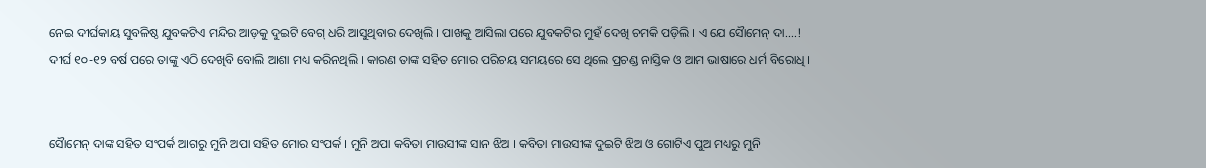ନେଇ ଦୀର୍ଘକାୟ ସୁବଳିଷ୍ଠ ଯୁବକଟିଏ ମନ୍ଦିର ଆଡ଼କୁ ଦୁଇଟି ବେଗ୍ ଧରି ଆସୁଥିବାର ଦେଖିଲି । ପାଖକୁ ଆସିଲା ପରେ ଯୁବକଟିର ମୁହଁ ଦେଖି ଚମକି ପଡ଼ିଲି । ଏ ଯେ ସୈାମେନ୍ ଦା....! ଦୀର୍ଘ ୧୦-୧୨ ବର୍ଷ ପରେ ତାଙ୍କୁ ଏଠି ଦେଖିବି ବୋଲି ଆଶା ମଧ୍ୟ କରିନଥିଲି । କାରଣ ତାଙ୍କ ସହିତ ମୋର ପରିଚୟ ସମୟରେ ସେ ଥିଲେ ପ୍ରଚଣ୍ଡ ନାସ୍ତିକ ଓ ଆମ ଭାଷାରେ ଧର୍ମ ବିରୋଧି ।


ସୈାମେନ୍ ଦାଙ୍କ ସହିତ ସଂପର୍କ ଆଗରୁ ମୁନି ଅପା ସହିତ ମୋର ସଂପର୍କ । ମୁନି ଅପା କବିତା ମାଉସୀଙ୍କ ସାନ ଝିଅ । କବିତା ମାଉସୀଙ୍କ ଦୁଇଟି ଝିଅ ଓ ଗୋଟିଏ ପୁଅ ମଧ୍ୟରୁ ମୁନି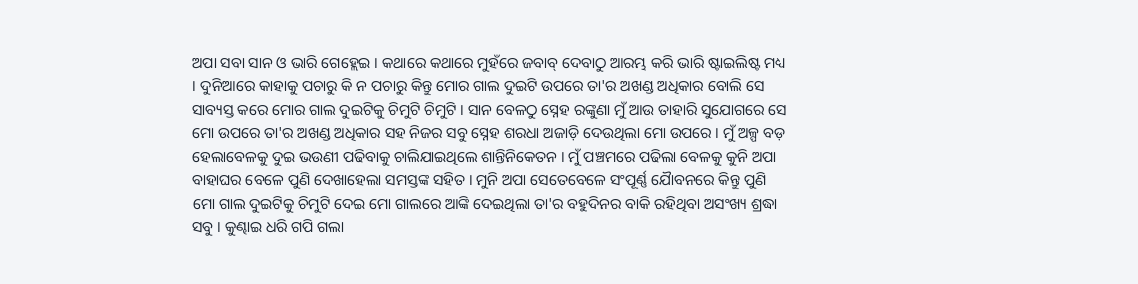ଅପା ସବା ସାନ ଓ ଭାରି ଗେହ୍ଲେଇ । କଥାରେ କଥାରେ ମୁହଁରେ ଜବାବ୍ ଦେବାଠୁ ଆରମ୍ଭ କରି ଭାରି ଷ୍ଟାଇଲିଷ୍ଟ ମଧ୍ୟ । ଦୁନିଆରେ କାହାକୁ ପଚାରୁ କି ନ ପଚାରୁ କିନ୍ତୁ ମୋର ଗାଲ ଦୁଇଟି ଉପରେ ତା'ର ଅଖଣ୍ଡ ଅଧିକାର ବୋଲି ସେ ସାବ୍ୟସ୍ତ କରେ ମୋର ଗାଲ ଦୁଇଟିକୁ ଚିମୁଟି ଚିମୁଟି । ସାନ ବେଳଠୁ ସ୍ନେହ ରଙ୍କୁଣା ମୁଁ ଆଉ ତାହାରି ସୁଯୋଗରେ ସେ ମୋ ଉପରେ ତା'ର ଅଖଣ୍ଡ ଅଧିକାର ସହ ନିଜର ସବୁ ସ୍ନେହ ଶରଧା ଅଜାଡ଼ି ଦେଉଥିଲା ମୋ ଉପରେ । ମୁଁ ଅଳ୍ପ ବଡ଼ ହେଲାବେଳକୁ ଦୁଇ ଭଉଣୀ ପଢିବାକୁ ଚାଲିଯାଇଥିଲେ ଶାନ୍ତିନିକେତନ । ମୁଁ ପଞ୍ଚମରେ ପଢିଲା ବେଳକୁ କୁନି ଅପା ବାହାଘର ବେଳେ ପୁଣି ଦେଖାହେଲା ସମସ୍ତଙ୍କ ସହିତ । ମୁନି ଅପା ସେତେବେଳେ ସଂପୂର୍ଣ୍ଣ ଯୈାବନରେ କିନ୍ତୁ ପୁଣି ମୋ ଗାଲ ଦୁଇଟିକୁ ଚିମୁଟି ଦେଇ ମୋ ଗାଲରେ ଆଙ୍କି ଦେଇଥିଲା ତା'ର ବହୁଦିନର ବାକି ରହିଥିବା ଅସଂଖ୍ୟ ଶ୍ରଦ୍ଧା ସବୁ । କୁଣ୍ଢାଇ ଧରି ଗପି ଗଲା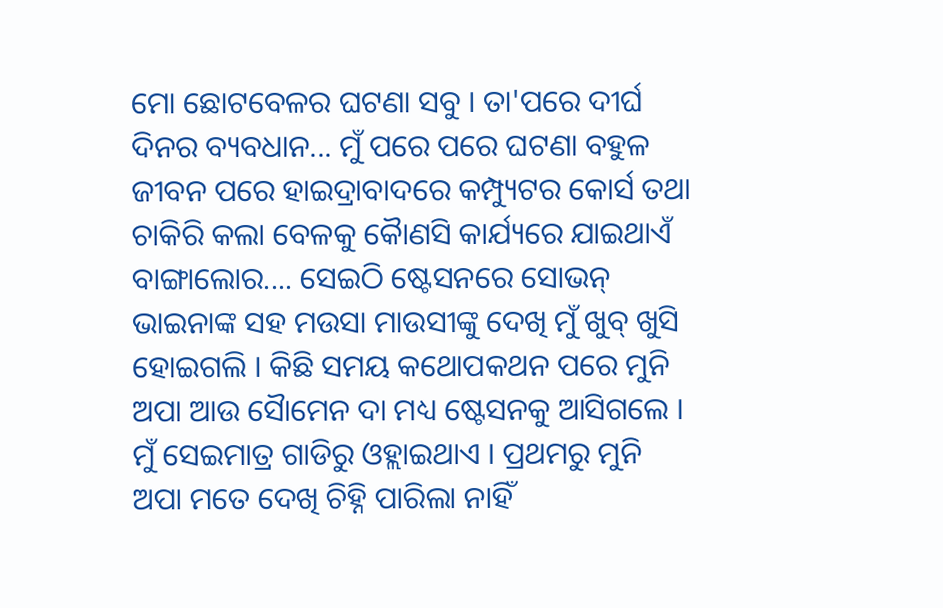ମୋ ଛୋଟବେଳର ଘଟଣା ସବୁ । ତା'ପରେ ଦୀର୍ଘ ଦିନର ବ୍ୟବଧାନ... ମୁଁ ପରେ ପରେ ଘଟଣା ବହୁଳ ଜୀବନ ପରେ ହାଇଦ୍ରାବାଦରେ କମ୍ପ୍ୟୁଟର କୋର୍ସ ତଥା ଚାକିରି କଲା ବେଳକୁ କୈାଣସି କାର୍ଯ୍ୟରେ ଯାଇଥାଏଁ ବାଙ୍ଗାଲୋର.... ସେଇଠି ଷ୍ଟେସନରେ ସୋଭନ୍ ଭାଇନାଙ୍କ ସହ ମଉସା ମାଉସୀଙ୍କୁ ଦେଖି ମୁଁ ଖୁବ୍ ଖୁସି ହୋଇଗଲି । କିଛି ସମୟ କଥୋପକଥନ ପରେ ମୁନି ଅପା ଆଉ ସୈାମେନ ଦା ମଧ୍ୟ ଷ୍ଟେସନକୁ ଆସିଗଲେ । ମୁଁ ସେଇମାତ୍ର ଗାଡିରୁ ଓହ୍ଲାଇଥାଏ । ପ୍ରଥମରୁ ମୁନି ଅପା ମତେ ଦେଖି ଚିହ୍ନି ପାରିଲା ନାହିଁ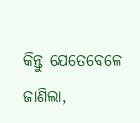କିନ୍ତୁ ଯେତେବେଳେ ଜାଣିଲା,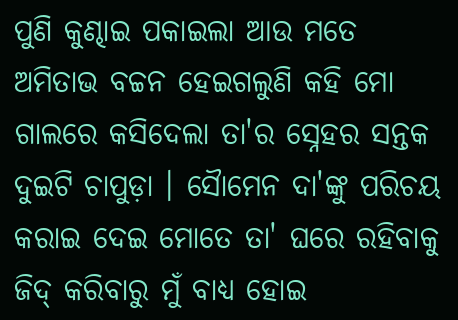ପୁଣି କୁଣ୍ଢାଇ ପକାଇଲା ଆଉ ମତେ ଅମିତାଭ ବଚ୍ଚନ ହେଇଗଲୁଣି କହି ମୋ ଗାଲରେ କସିଦେଲା ତା'ର ସ୍ନେହର ସନ୍ତକ ଦୁଇଟି ଚାପୁଡ଼ା । ସୈାମେନ ଦା'ଙ୍କୁ ପରିଚୟ କରାଇ ଦେଇ ମୋତେ ତା' ଘରେ ରହିବାକୁ ଜିଦ୍ କରିବାରୁ ମୁଁ ବାଧ୍ୟ ହୋଇ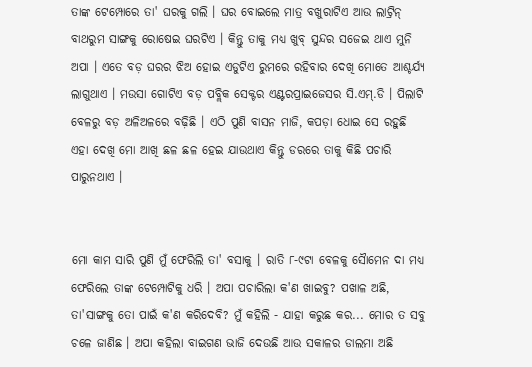ତାଙ୍କ ଟେମ୍ପୋରେ ତା' ଘରକୁ ଗଲି । ଘର ବୋଇଲେ ମାତ୍ର ବଖୁରାଟିଏ ଆଉ ଲାଟ୍ରିନ୍ ବାଥରୁମ ସାଙ୍ଗକୁ ରୋଷେଇ ଘରଟିଏ । କିନ୍ତୁ ତାକୁ ମଧ୍ୟ ଖୁବ୍ ସୁନ୍ଦର ସଜେଇ ଥାଏ ମୁନି ଅପା । ଏତେ ବଡ଼ ଘରର ଝିଅ ହୋଇ ଏଡୁଟିଏ ରୁମରେ ରହିବାର ଦେଖି ମୋତେ ଆଶ୍ଚର୍ଯ୍ୟ ଲାଗୁଥାଏ । ମଉସା ଗୋଟିଏ ବଡ଼ ପବ୍ଲିକ ସେକ୍ଟର ଏଣ୍ଟରପ୍ରାଇଜେସର ସି.ଏମ୍.ଡି । ପିଲାଟି ବେଳରୁ ବଡ଼ ଅଳିଅଳରେ ବଢ଼ିଛି । ଏଠି ପୁଣି ବାସନ ମାଜି, କପଡ଼ା ଧୋଇ ସେ ରହୁଛି ଏହା ଦେଖି ମୋ ଆଖି ଛଳ ଛଳ ହେଇ ଯାଉଥାଏ କିନ୍ତୁ ଡରରେ ତାକୁ କିଛି ପଚାରି ପାରୁନଥାଏ ।


ମୋ କାମ ସାରି ପୁଣି ମୁଁ ଫେରିଲି ତା' ବସାକୁ । ରାତି ୮-୯ଟା ବେଳକୁ ସୈାମେନ ଦା ମଧ୍ୟ ଫେରିଲେ ତାଙ୍କ ଟେମ୍ପୋଟିକୁ ଧରି । ଅପା ପଚାରିଲା କ'ଣ ଖାଇବୁ? ପଖାଳ ଅଛି, ତା'ସାଙ୍ଗକୁ ତୋ ପାଇଁ କ'ଣ କରିଦେବି? ମୁଁ କହିଲି - ଯାହା କରୁଛ କର... ମୋର ତ ସବୁ ଚଳେ ଜାଣିଛ । ଅପା କହିଲା ବାଇଗଣ ଭାଜି ଦେଉଛି ଆଉ ସକାଳର ଡାଲମା ଅଛି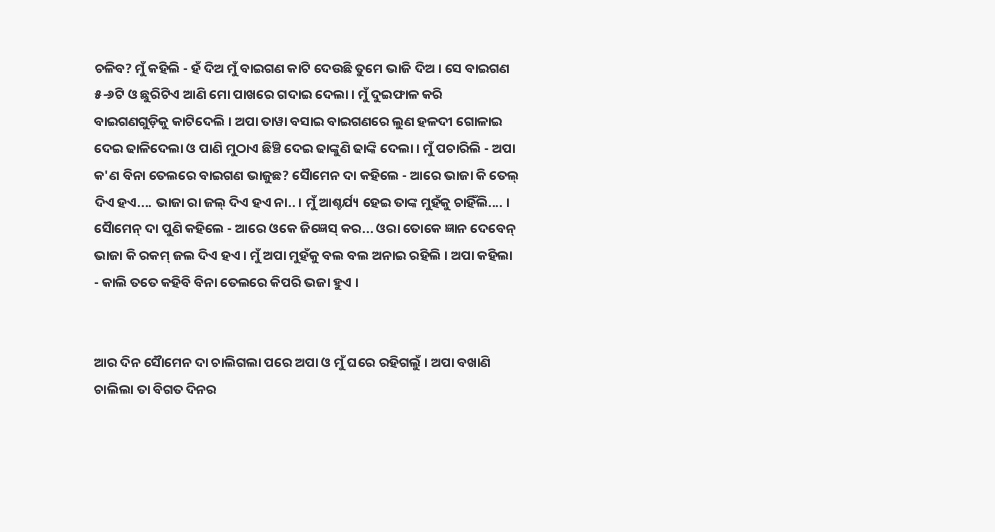ଚଳିବ? ମୁଁ କହିଲି - ହଁ ଦିଅ ମୁଁ ବାଇଗଣ କାଟି ଦେଉଛି ତୁମେ ଭାଜି ଦିଅ । ସେ ବାଇଗଣ ୫-୬ଟି ଓ ଛୁରିଟିଏ ଆଣି ମୋ ପାଖରେ ଗଦାଇ ଦେଲା । ମୁଁ ଦୁଇଫାଳ କରି ବାଇଗଣଗୁଡ଼ିକୁ କାଟିଦେଲି । ଅପା ତାୱା ବସାଇ ବାଇଗଣରେ ଲୁଣ ହଳଦୀ ଗୋଳାଇ ଦେଇ ଢାଳିଦେଲା ଓ ପାଣି ମୁଠାଏ ଛିଞ୍ଚି ଦେଇ ଢାଙ୍କୁଣି ଢାଙ୍କି ଦେଲା । ମୁଁ ପଚାରିଲି - ଅପା କ'ଣ ବିନା ତେଲରେ ବାଇଗଣ ଭାଜୁଛ? ସୈାମେନ ଦା କହିଲେ - ଆରେ ଭାଜା କି ତେଲ୍ ଦିଏ ହଏ.... ଭାଜା ରା ଜଲ୍ ଦିଏ ହଏ ନା.. । ମୁଁ ଆଶ୍ଚର୍ଯ୍ୟ ହେଇ ତାଙ୍କ ମୁହଁକୁ ଚାହିଁଲି.... । ସୈାମେନ୍ ଦା ପୁଣି କହିଲେ - ଆରେ ଓକେ ଜିଜ୍ଞେସ୍ କର... ଓରା ତୋକେ ଜ୍ଞାନ ଦେବେନ୍ ଭାଜା କି ରକମ୍ ଜଲ ଦିଏ ହଏ । ମୁଁ ଅପା ମୁହଁକୁ ବଲ ବଲ ଅନାଇ ରହିଲି । ଅପା କହିଲା - କାଲି ତତେ କହିବି ବିନା ତେଲରେ କିପରି ଭଜା ହୁଏ ।


ଆର ଦିନ ସୈାମେନ ଦା ଚାଲିଗଲା ପରେ ଅପା ଓ ମୁଁ ଘରେ ରହିଗଲୁଁ । ଅପା ବଖାଣି ଚାଲିଲା ତା ବିଗତ ଦିନର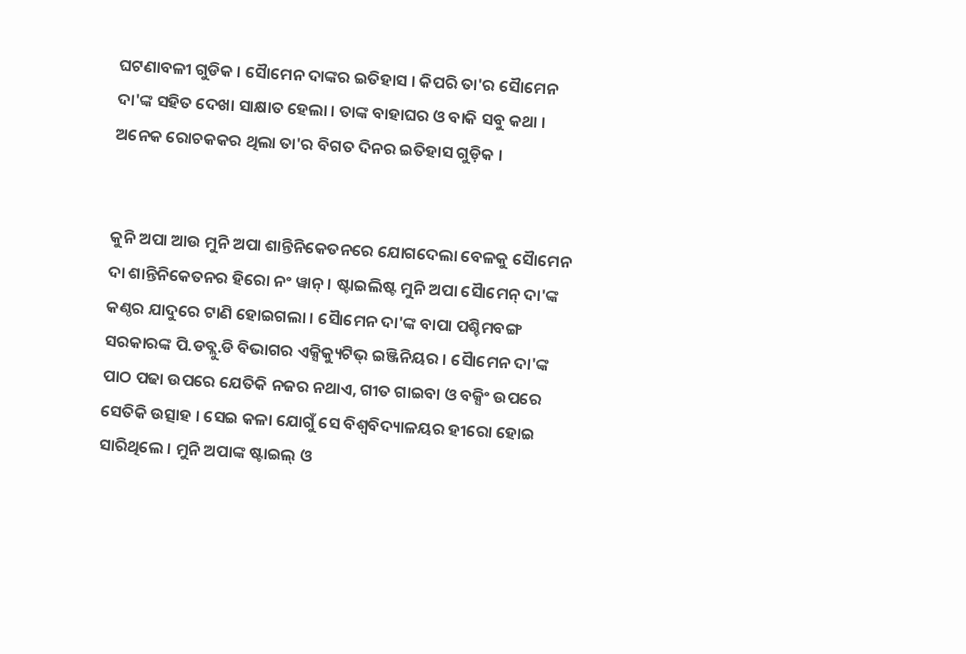ଘଟଣାବଳୀ ଗୁଡିକ । ସୈାମେନ ଦାଙ୍କର ଇତିହାସ । କିପରି ତା'ର ସୈାମେନ ଦା'ଙ୍କ ସହିତ ଦେଖା ସାକ୍ଷାତ ହେଲା । ତାଙ୍କ ବାହାଘର ଓ ବାକି ସବୁ କଥା । ଅନେକ ରୋଚକକର ଥିଲା ତା'ର ବିଗତ ଦିନର ଇତିହାସ ଗୁଡ଼ିକ ।


କୁନି ଅପା ଆଉ ମୁନି ଅପା ଶାନ୍ତିନିକେତନରେ ଯୋଗଦେଲା ବେଳକୁ ସୈାମେନ ଦା ଶାନ୍ତିନିକେତନର ହିରୋ ନଂ ୱାନ୍ । ଷ୍ଟାଇଲିଷ୍ଟ ମୁନି ଅପା ସୈାମେନ୍ ଦା'ଙ୍କ କଣ୍ଠର ଯାଦୁରେ ଟାଣି ହୋଇଗଲା । ସୈାମେନ ଦା'ଙ୍କ ବାପା ପଶ୍ଚିମବଙ୍ଗ ସରକାରଙ୍କ ପି.ଡବ୍ଲୁ.ଡି ବିଭାଗର ଏକ୍ସିକ୍ୟୁଟିଭ୍ ଇଞ୍ଜିନିୟର । ସୈାମେନ ଦା'ଙ୍କ ପାଠ ପଢା ଉପରେ ଯେତିକି ନଜର ନଥାଏ, ଗୀତ ଗାଇବା ଓ ବକ୍ସିଂ ଉପରେ ସେତିକି ଉତ୍ସାହ । ସେଇ କଳା ଯୋଗୁଁ ସେ ବିଶ୍ୱବିଦ୍ୟାଳୟର ହୀରୋ ହୋଇ ସାରିଥିଲେ । ମୁନି ଅପାଙ୍କ ଷ୍ଟାଇଲ୍ ଓ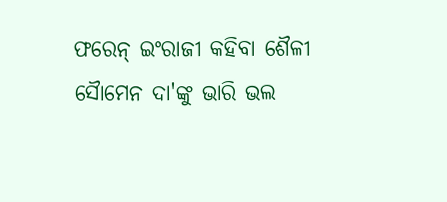ଫରେନ୍ ଇଂରାଜୀ କହିବା ଶୈଳୀ ସୈାମେନ ଦା'ଙ୍କୁ ଭାରି ଭଲ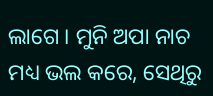ଲାଗେ । ମୁନି ଅପା ନାଚ ମଧ୍ୟ ଭଲ କରେ, ସେଥିରୁ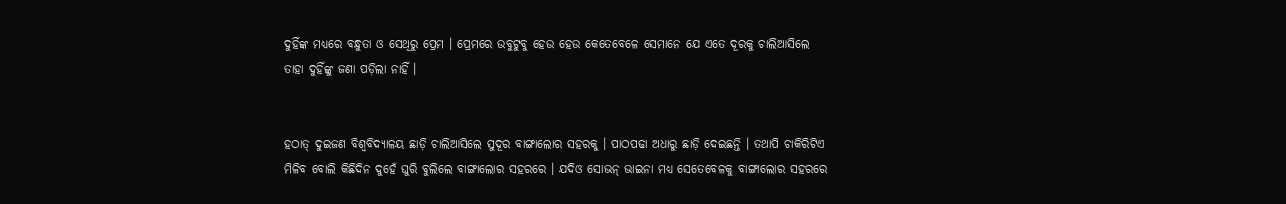ଦୁହିଁଙ୍କ ମଧ୍ୟରେ ବନ୍ଧୁତା ଓ ସେଥିରୁ ପ୍ରେମ । ପ୍ରେମରେ ଉବୁଟୁବୁ ହେଉ ହେଉ କେତେବେଳେ ସେମାନେ ଯେ ଏତେ ଦୂରକୁ ଚାଲିଆସିଲେ ତାହା ଦୁହିଁଙ୍କୁ ଜଣା ପଡ଼ିଲା ନାହିଁ ।


ହଠାତ୍ ଦୁଇଜଣ ବିଶ୍ୱବିଦ୍ୟାଳୟ ଛାଡ଼ି ଚାଲିଆସିଲେ ସୁଦୂର ବାଙ୍ଗାଲୋର ସହରକୁ । ପାଠପଢା ଅଧାରୁ ଛାଡ଼ି ଦେଇଛନ୍ତି । ତଥାପି ଚାକିରିଟିଏ ମିଳିବ ବୋଲି କିଛିଦିନ ଦୁହେଁ ଘୁରି ବୁଲିଲେ ବାଙ୍ଗାଲୋର ସହରରେ । ଯଦିଓ ସୋଭନ୍ ଭାଇନା ମଧ୍ୟ ସେତେବେଳକୁ ବାଙ୍ଗାଲୋର ସହରରେ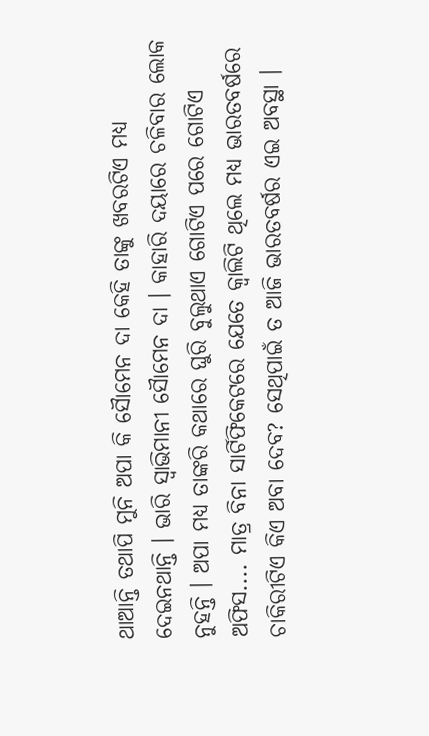ଥାଆନ୍ତି ତଥାପି ମୁନି ଅପା କି ସୈାମେନ ଦା କେହି ତାଙ୍କୁ ଖବରଟିଏ ମଧ୍ୟ ଦେଇନଥାନ୍ତି । ଭାରି ସ୍ଵାଭିମାନୀ ସୈାମେନ ଦା । କାହାରି ଦୟାରେ ଚଳିବାର ଲୋକ ନୁହନ୍ତି । ଅପା ମଧ୍ୟ ତାଙ୍କରି କଥାରେ ଘୁରି ବୁଲୁଥାଏ ଗୋଟିଏ ପରେ ଗୋଟିଏ ଅଫିସ.... ମାତ୍ର ବିନା ସାର୍ଟିଫିକେଟରେ ଯେତେ କ୍ୱାଲିଟି ଥିଲେ ମଧ୍ୟ ଭାରତବର୍ଷରେ ଚାକିରୀଟିଏ କିଏ ଅବା ଦେବ? ସେଥିପାଇଁ ତ ଆଜି ଭାରତବର୍ଷର ଏଇ ଅବସ୍ଥା ।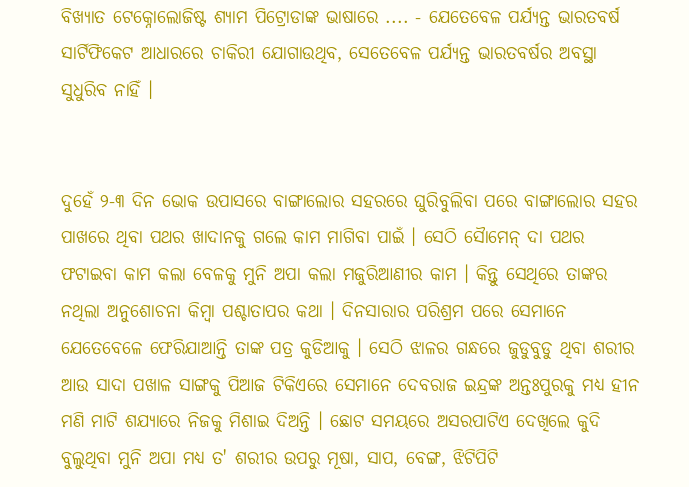ବିଖ୍ୟାତ ଟେକ୍ନୋଲୋଜିଷ୍ଟ ଶ୍ୟାମ ପିଟ୍ରୋଡାଙ୍କ ଭାଷାରେ .... - ଯେତେବେଳ ପର୍ଯ୍ୟନ୍ତ ଭାରତବର୍ଷ ସାର୍ଟିଫିକେଟ ଆଧାରରେ ଚାକିରୀ ଯୋଗାଉଥିବ, ସେତେବେଳ ପର୍ଯ୍ୟନ୍ତ ଭାରତବର୍ଷର ଅବସ୍ଥା ସୁଧୁରିବ ନାହିଁ ।


ଦୁହେଁ ୨-୩ ଦିନ ଭୋକ ଉପାସରେ ବାଙ୍ଗାଲୋର ସହରରେ ଘୁରିବୁଲିବା ପରେ ବାଙ୍ଗାଲୋର ସହର ପାଖରେ ଥିବା ପଥର ଖାଦାନକୁ ଗଲେ କାମ ମାଗିବା ପାଇଁ । ସେଠି ସୈାମେନ୍ ଦା ପଥର ଫଟାଇବା କାମ କଲା ବେଳକୁ ମୁନି ଅପା କଲା ମଜୁରିଆଣୀର କାମ । କିନ୍ତୁ ସେଥିରେ ତାଙ୍କର ନଥିଲା ଅନୁଶୋଚନା କିମ୍ବା ପଶ୍ଚାତାପର କଥା । ଦିନସାରାର ପରିଶ୍ରମ ପରେ ସେମାନେ ଯେତେବେଳେ ଫେରିଯାଆନ୍ତି ତାଙ୍କ ପତ୍ର କୁଡିଆକୁ । ସେଠି ଝାଳର ଗନ୍ଧରେ ଜୁଡୁବୁଡୁ ଥିବା ଶରୀର ଆଉ ସାଦା ପଖାଳ ସାଙ୍ଗକୁ ପିଆଜ ଟିକିଏରେ ସେମାନେ ଦେବରାଜ ଇନ୍ଦ୍ରଙ୍କ ଅନ୍ତଃପୁରକୁ ମଧ୍ୟ ହୀନ ମଣି ମାଟି ଶଯ୍ୟାରେ ନିଜକୁ ମିଶାଇ ଦିଅନ୍ତି । ଛୋଟ ସମୟରେ ଅସରପାଟିଏ ଦେଖିଲେ କୁଦି ବୁଲୁଥିବା ମୁନି ଅପା ମଧ୍ୟ ତ' ଶରୀର ଉପରୁ ମୂଷା, ସାପ, ବେଙ୍ଗ, ଝିଟିପିଟି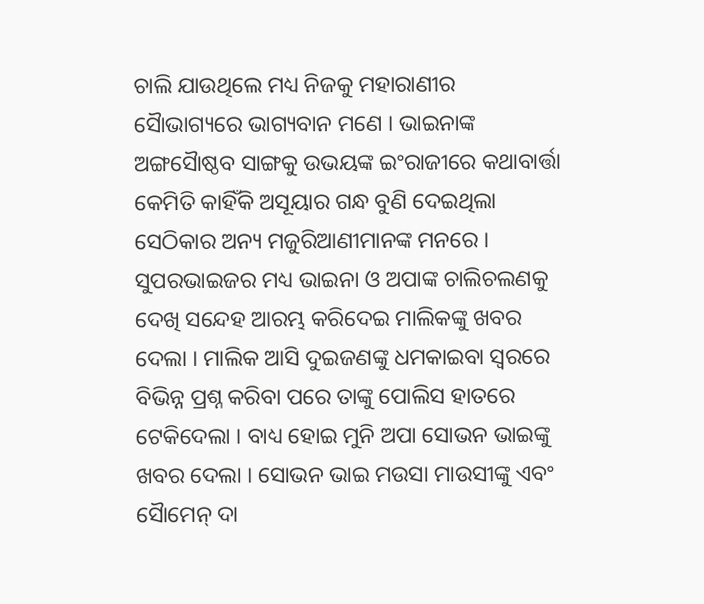ଚାଲି ଯାଉଥିଲେ ମଧ୍ୟ ନିଜକୁ ମହାରାଣୀର ସୈାଭାଗ୍ୟରେ ଭାଗ୍ୟବାନ ମଣେ । ଭାଇନାଙ୍କ ଅଙ୍ଗସୈାଷ୍ଠବ ସାଙ୍ଗକୁ ଉଭୟଙ୍କ ଇଂରାଜୀରେ କଥାବାର୍ତ୍ତା କେମିତି କାହିଁକି ଅସୂୟାର ଗନ୍ଧ ବୁଣି ଦେଇଥିଲା ସେଠିକାର ଅନ୍ୟ ମଜୁରିଆଣୀମାନଙ୍କ ମନରେ । ସୁପରଭାଇଜର ମଧ୍ୟ ଭାଇନା ଓ ଅପାଙ୍କ ଚାଲିଚଲଣକୁ ଦେଖି ସନ୍ଦେହ ଆରମ୍ଭ କରିଦେଇ ମାଲିକଙ୍କୁ ଖବର ଦେଲା । ମାଲିକ ଆସି ଦୁଇଜଣଙ୍କୁ ଧମକାଇବା ସ୍ୱରରେ ବିଭିନ୍ନ ପ୍ରଶ୍ନ କରିବା ପରେ ତାଙ୍କୁ ପୋଲିସ ହାତରେ ଟେକିଦେଲା । ବାଧ୍ୟ ହୋଇ ମୁନି ଅପା ସୋଭନ ଭାଇଙ୍କୁ ଖବର ଦେଲା । ସୋଭନ ଭାଇ ମଉସା ମାଉସୀଙ୍କୁ ଏବଂ ସୈାମେନ୍ ଦା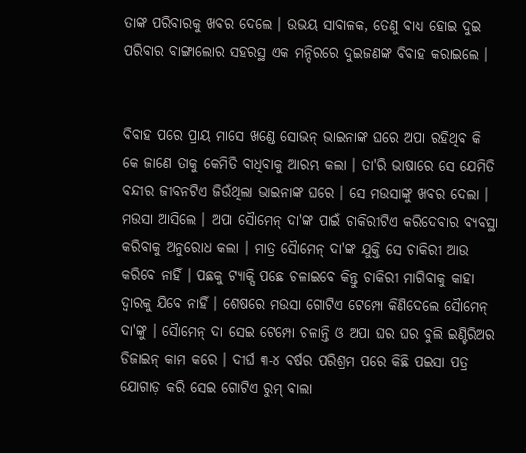ତାଙ୍କ ପରିବାରକୁ ଖବର ଦେଲେ । ଉଭୟ ସାବାଳକ, ତେଣୁ ବାଧ୍ୟ ହୋଇ ଦୁଇ ପରିବାର ବାଙ୍ଗାଲୋର ସହରସ୍ଥ ଏକ ମନ୍ଦିରରେ ଦୁଇଜଣଙ୍କ ବିବାହ କରାଇଲେ ।


ବିବାହ ପରେ ପ୍ରାୟ ମାସେ ଖଣ୍ଡେ ସୋଭନ୍ ଭାଇନାଙ୍କ ଘରେ ଅପା ରହିଥିବ କି କେ ଜାଣେ ତାକୁ କେମିତି ବାଧିବାକୁ ଆରମ୍ଭ କଲା । ତା'ରି ଭାଷାରେ ସେ ଯେମିତି ବନ୍ଦୀର ଜୀବନଟିଏ ଜିଉଁଥିଲା ଭାଇନାଙ୍କ ଘରେ । ସେ ମଉସାଙ୍କୁ ଖବର ଦେଲା । ମଉସା ଆସିଲେ । ଅପା ସୈାମେନ୍ ଦା'ଙ୍କ ପାଇଁ ଚାକିରୀଟିଏ କରିଦେବାର ବ୍ୟବସ୍ଥା କରିବାକୁ ଅନୁରୋଧ କଲା । ମାତ୍ର ସୈାମେନ୍ ଦା'ଙ୍କ ଯୁକ୍ତି ସେ ଚାକିରୀ ଆଉ କରିବେ ନାହିଁ । ପଛକୁ ଟ୍ୟାକ୍ସି ପଛେ ଚଳାଇବେ କିନ୍ତୁ ଚାକିରୀ ମାଗିବାକୁ କାହା ଦ୍ୱାରକୁ ଯିବେ ନାହିଁ । ଶେଷରେ ମଉସା ଗୋଟିଏ ଟେମ୍ପୋ କିଣିଦେଲେ ସୈାମେନ୍ ଦା'ଙ୍କୁ । ସୈାମେନ୍ ଦା ସେଇ ଟେମ୍ପୋ ଚଳାନ୍ତି ଓ ଅପା ଘର ଘର ବୁଲି ଇଣ୍ଟିରିଅର ଡିଜାଇନ୍ କାମ କରେ । ଦୀର୍ଘ ୩-୪ ବର୍ଷର ପରିଶ୍ରମ ପରେ କିଛି ପଇସା ପତ୍ର ଯୋଗାଡ଼ କରି ସେଇ ଗୋଟିଏ ରୁମ୍ ବାଲା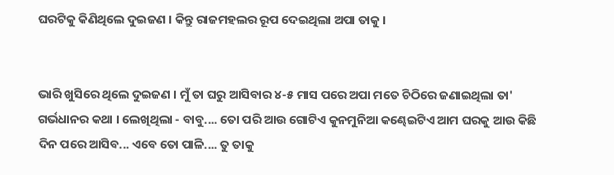ଘରଟିକୁ କିଣିଥିଲେ ଦୁଇଜଣ । କିନ୍ତୁ ରାଜମହଲର ରୂପ ଦେଇଥିଲା ଅପା ତାକୁ ।


ଭାରି ଖୁସିରେ ଥିଲେ ଦୁଇଜଣ । ମୁଁ ତା ଘରୁ ଆସିବାର ୪-୫ ମାସ ପରେ ଅପା ମତେ ଚିଠିରେ ଜଣାଇଥିଲା ତା' ଗର୍ଭଧାନର କଥା । ଲେଖିଥିଲା - ବାବୁ.... ତୋ ପରି ଆଉ ଗୋଟିଏ କୁନମୁନିଆ କଣ୍ଢେଇଟିଏ ଆମ ଘରକୁ ଆଉ କିଛି ଦିନ ପରେ ଆସିବ... ଏବେ ତୋ ପାଳି.... ତୁ ତାକୁ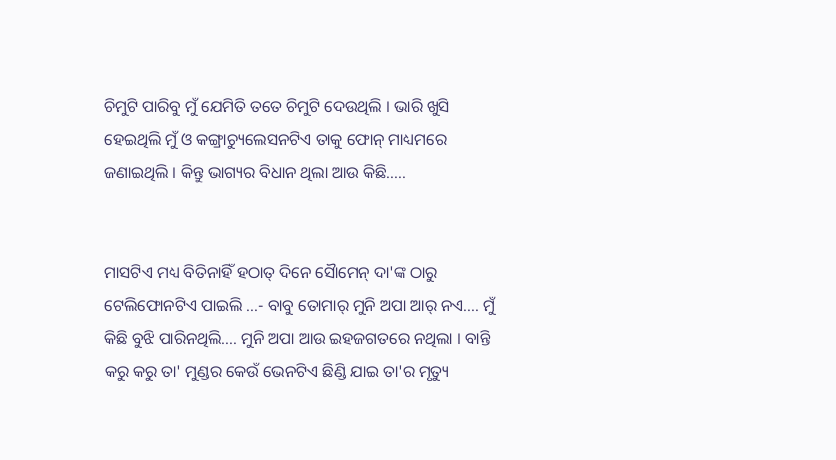ଚିମୁଟି ପାରିବୁ ମୁଁ ଯେମିତି ତତେ ଚିମୁଟି ଦେଉଥିଲି । ଭାରି ଖୁସି ହେଇଥିଲି ମୁଁ ଓ କଙ୍ଗ୍ରାଚ୍ୟୁଲେସନଟିଏ ତାକୁ ଫୋନ୍ ମାଧ୍ୟମରେ ଜଣାଇଥିଲି । କିନ୍ତୁ ଭାଗ୍ୟର ବିଧାନ ଥିଲା ଆଉ କିଛି.....


ମାସଟିଏ ମଧ୍ୟ ବିତିନାହିଁ ହଠାତ୍ ଦିନେ ସୈାମେନ୍ ଦା'ଙ୍କ ଠାରୁ ଟେଲିଫୋନଟିଏ ପାଇଲି ...- ବାବୁ ତୋମାର୍ ମୁନି ଅପା ଆର୍ ନଏ.... ମୁଁ କିଛି ବୁଝି ପାରିନଥିଲି.... ମୁନି ଅପା ଆଉ ଇହଜଗତରେ ନଥିଲା । ବାନ୍ତି କରୁ କରୁ ତା' ମୁଣ୍ଡର କେଉଁ ଭେନଟିଏ ଛିଣ୍ଡି ଯାଇ ତା'ର ମୃତ୍ୟୁ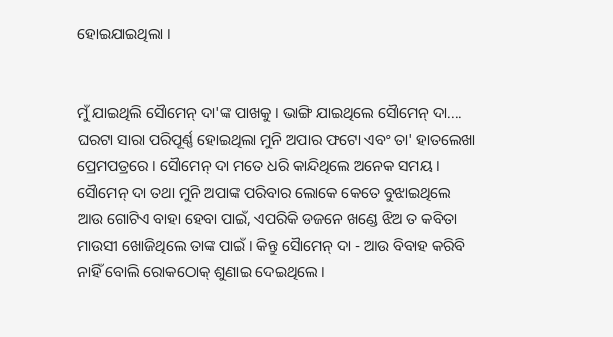ହୋଇଯାଇଥିଲା ।


ମୁଁ ଯାଇଥିଲି ସୈାମେନ୍ ଦା'ଙ୍କ ପାଖକୁ । ଭାଙ୍ଗି ଯାଇଥିଲେ ସୈାମେନ୍ ଦା.... ଘରଟା ସାରା ପରିପୂର୍ଣ୍ଣ ହୋଇଥିଲା ମୁନି ଅପାର ଫଟୋ ଏବଂ ତା' ହାତଲେଖା ପ୍ରେମପତ୍ରରେ । ସୈାମେନ୍ ଦା ମତେ ଧରି କାନ୍ଦିଥିଲେ ଅନେକ ସମୟ । ସୈାମେନ୍ ଦା ତଥା ମୁନି ଅପାଙ୍କ ପରିବାର ଲୋକେ କେତେ ବୁଝାଇଥିଲେ ଆଉ ଗୋଟିଏ ବାହା ହେବା ପାଇଁ, ଏପରିକି ଡଜନେ ଖଣ୍ଡେ ଝିଅ ତ କବିତା ମାଉସୀ ଖୋଜିଥିଲେ ତାଙ୍କ ପାଇଁ । କିନ୍ତୁ ସୈାମେନ୍ ଦା - ଆଉ ବିବାହ କରିବି ନାହିଁ ବୋଲି ରୋକଠୋକ୍ ଶୁଣାଇ ଦେଇଥିଲେ ।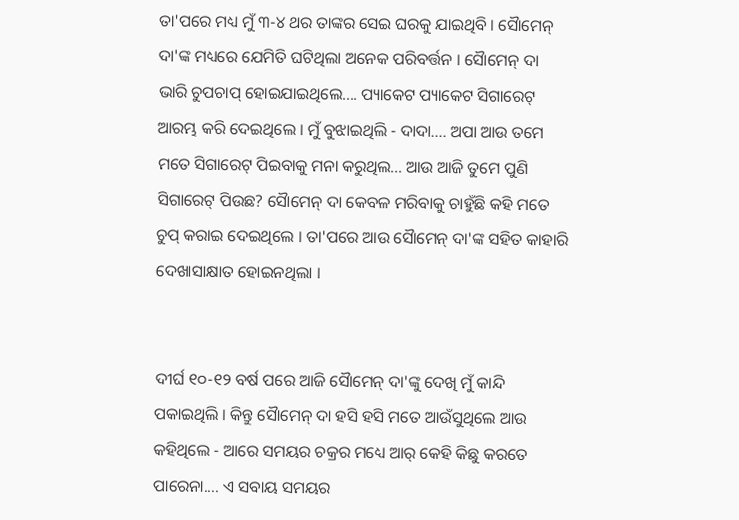ତା'ପରେ ମଧ୍ୟ ମୁଁ ୩-୪ ଥର ତାଙ୍କର ସେଇ ଘରକୁ ଯାଇଥିବି । ସୈାମେନ୍ ଦା'ଙ୍କ ମଧ୍ୟରେ ଯେମିତି ଘଟିଥିଲା ଅନେକ ପରିବର୍ତ୍ତନ । ସୈାମେନ୍ ଦା ଭାରି ଚୁପଚାପ୍ ହୋଇଯାଇଥିଲେ.... ପ୍ୟାକେଟ ପ୍ୟାକେଟ ସିଗାରେଟ୍ ଆରମ୍ଭ କରି ଦେଇଥିଲେ । ମୁଁ ବୁଝାଇଥିଲି - ଦାଦା.... ଅପା ଆଉ ତମେ ମତେ ସିଗାରେଟ୍ ପିଇବାକୁ ମନା କରୁଥିଲ... ଆଉ ଆଜି ତୁମେ ପୁଣି ସିଗାରେଟ୍ ପିଉଛ? ସୈାମେନ୍ ଦା କେବଳ ମରିବାକୁ ଚାହୁଁଛି କହି ମତେ ଚୁପ୍ କରାଇ ଦେଇଥିଲେ । ତା'ପରେ ଆଉ ସୈାମେନ୍ ଦା'ଙ୍କ ସହିତ କାହାରି ଦେଖାସାକ୍ଷାତ ହୋଇନଥିଲା ।


ଦୀର୍ଘ ୧୦-୧୨ ବର୍ଷ ପରେ ଆଜି ସୈାମେନ୍ ଦା'ଙ୍କୁ ଦେଖି ମୁଁ କାନ୍ଦି ପକାଇଥିଲି । କିନ୍ତୁ ସୈାମେନ୍ ଦା ହସି ହସି ମତେ ଆଉଁସୁଥିଲେ ଆଉ କହିଥିଲେ - ଆରେ ସମୟର ଚକ୍ରର ମଧ୍ୟେ ଆର୍ କେହି କିଛୁ କରତେ ପାରେନା.... ଏ ସବାୟ ସମୟର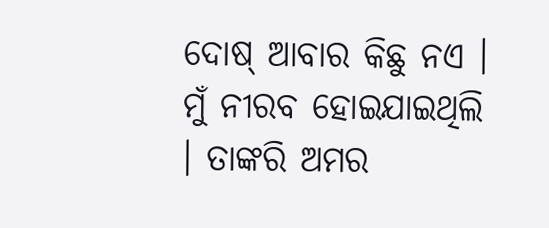ଦୋଷ୍ ଆବାର କିଛୁ ନଏ । ମୁଁ ନୀରବ ହୋଇଯାଇଥିଲି । ତାଙ୍କରି ଅମର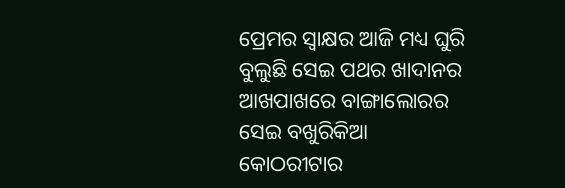ପ୍ରେମର ସ୍ୱାକ୍ଷର ଆଜି ମଧ୍ୟ ଘୁରି ବୁଲୁଛି ସେଇ ପଥର ଖାଦାନର ଆଖପାଖରେ ବାଙ୍ଗାଲୋରର ସେଇ ବଖୁରିକିଆ କୋଠରୀଟାର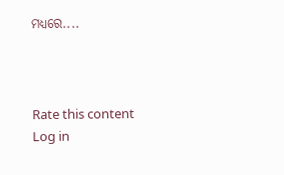ମଧ୍ୟରେ....



Rate this content
Log in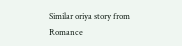Similar oriya story from Romance